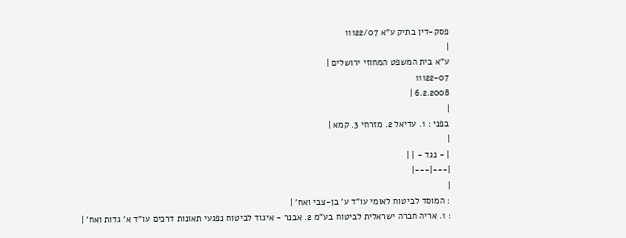פסק-דין בתיק ע"א 11122/07
|
ע"א בית המשפט המחוזי ירושלים |
11122-07
6.2.2008 |
|
בפני : 1. עדיאל 2. מזרחי 3. קמא |
|
| - נגד - | |
|---|---|
|
: המוסד לביטוח לאומי עו"ד ע' בן-צבי ואח' |
: 1. אריה חברה ישראלית לביטוח בע"מ 2. אבנר - איגוד לביטוח נפגעי תאונות דרכים עו"ד א' גדות ואח' |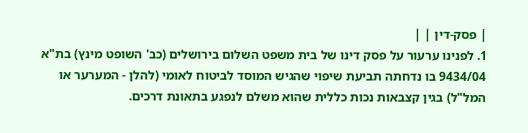| פסק-דין | |
1. לפנינו ערעור על פסק דינו של בית משפט השלום בירושלים (כב' השופט מינץ) בת"א 9434/04 בו נדחתה תביעת שיפוי שהגיש המוסד לביטוח לאומי (להלן - המערער או המל"ל) בגין קצבאות נכות כללית שהוא משלם לנפגע בתאונת דרכים.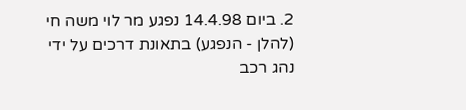2. ביום 14.4.98 נפגע מר לוי משה חי (להלן - הנפגע) בתאונת דרכים על ידי נהג רכב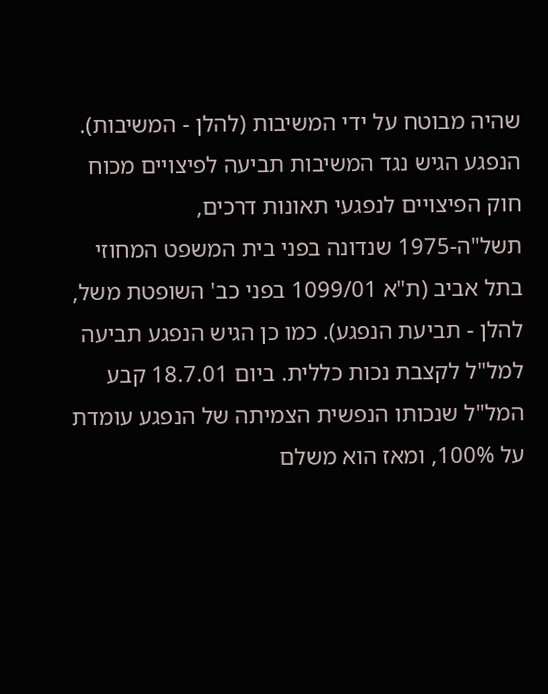שהיה מבוטח על ידי המשיבות (להלן - המשיבות). הנפגע הגיש נגד המשיבות תביעה לפיצויים מכוח חוק הפיצויים לנפגעי תאונות דרכים, תשל"ה-1975 שנדונה בפני בית המשפט המחוזי בתל אביב (ת"א 1099/01 בפני כב' השופטת משל, להלן - תביעת הנפגע). כמו כן הגיש הנפגע תביעה למל"ל לקצבת נכות כללית. ביום 18.7.01 קבע המל"ל שנכותו הנפשית הצמיתה של הנפגע עומדת על 100%, ומאז הוא משלם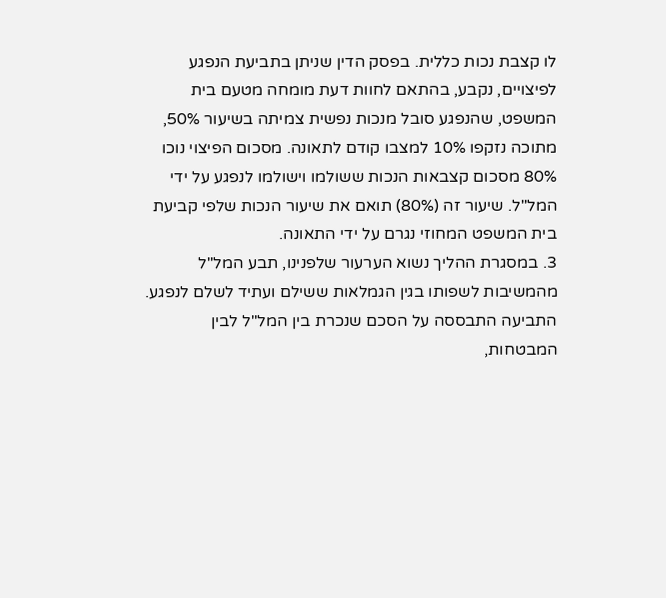לו קצבת נכות כללית. בפסק הדין שניתן בתביעת הנפגע לפיצויים, נקבע, בהתאם לחוות דעת מומחה מטעם בית המשפט, שהנפגע סובל מנכות נפשית צמיתה בשיעור 50%, מתוכה נזקפו 10% למצבו קודם לתאונה. מסכום הפיצוי נוכו 80% מסכום קצבאות הנכות ששולמו וישולמו לנפגע על ידי המל"ל. שיעור זה (80%) תואם את שיעור הנכות שלפי קביעת בית המשפט המחוזי נגרם על ידי התאונה.
3. במסגרת ההליך נשוא הערעור שלפנינו, תבע המל"ל מהמשיבות לשפותו בגין הגמלאות ששילם ועתיד לשלם לנפגע. התביעה התבססה על הסכם שנכרת בין המל"ל לבין המבטחות,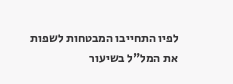לפיו התחייבו המבטחות לשפות את המל"ל בשיעור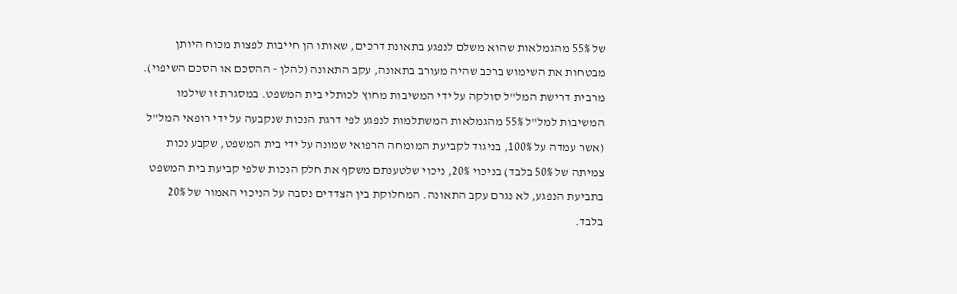של 55% מהגמלאות שהוא משלם לנפגע בתאונת דרכים, שאותו הן חייבות לפצות מכוח היותן מבטחות את השימוש ברכב שהיה מעורב בתאונה, עקב התאונה (להלן - ההסכם או הסכם השיפוי). מרבית דרישת המל"ל סולקה על ידי המשיבות מחוץ לכותלי בית המשפט. במסגרת זו שילמו המשיבות למל"ל 55% מהגמלאות המשתלמות לנפגע לפי דרגת הנכות שנקבעה על ידי רופאי המל"ל (אשר עמדה על 100%, בניגוד לקביעת המומחה הרפואי שמונה על ידי בית המשפט, שקבע נכות צמיתה של 50% בלבד) בניכוי 20%, ניכוי שלטענתם משקף את חלק הנכות שלפי קביעת בית המשפט בתביעת הנפגע, לא נגרם עקב התאונה. המחלוקת בין הצדדים נסבה על הניכוי האמור של 20% בלבד.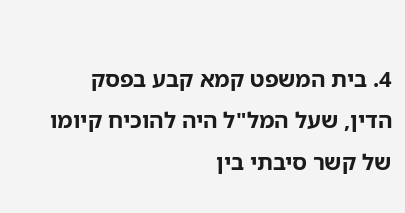4. בית המשפט קמא קבע בפסק הדין, שעל המל"ל היה להוכיח קיומו של קשר סיבתי בין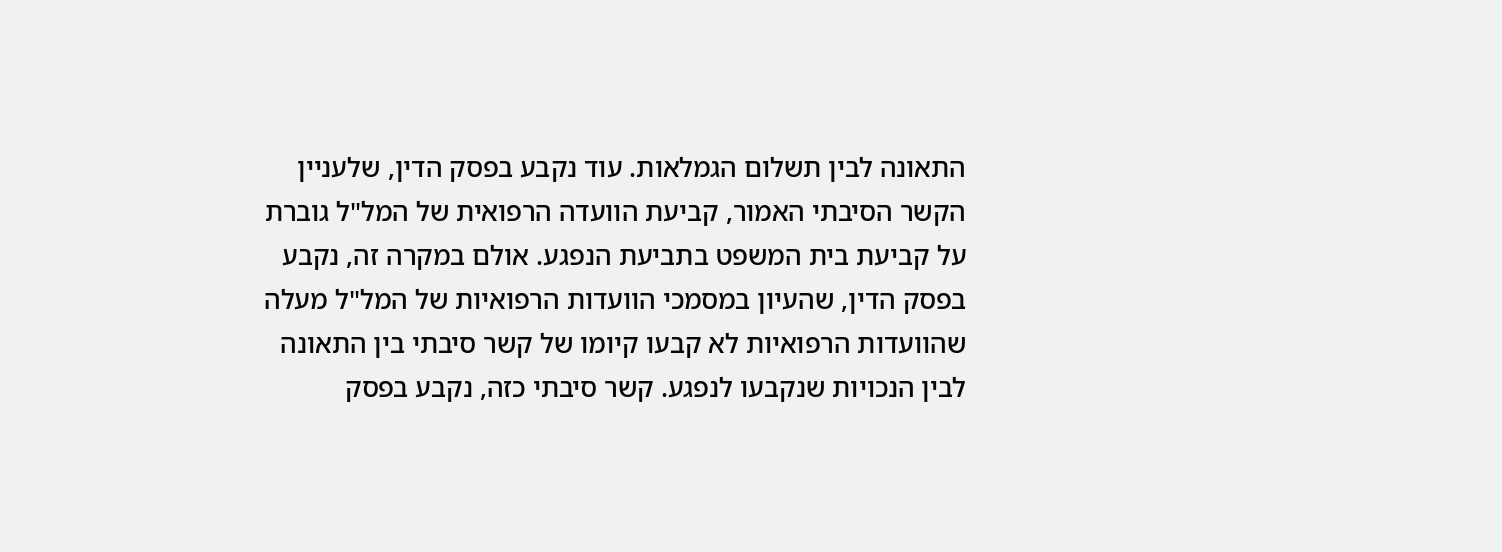התאונה לבין תשלום הגמלאות. עוד נקבע בפסק הדין, שלעניין הקשר הסיבתי האמור, קביעת הוועדה הרפואית של המל"ל גוברת על קביעת בית המשפט בתביעת הנפגע. אולם במקרה זה, נקבע בפסק הדין, שהעיון במסמכי הוועדות הרפואיות של המל"ל מעלה שהוועדות הרפואיות לא קבעו קיומו של קשר סיבתי בין התאונה לבין הנכויות שנקבעו לנפגע. קשר סיבתי כזה, נקבע בפסק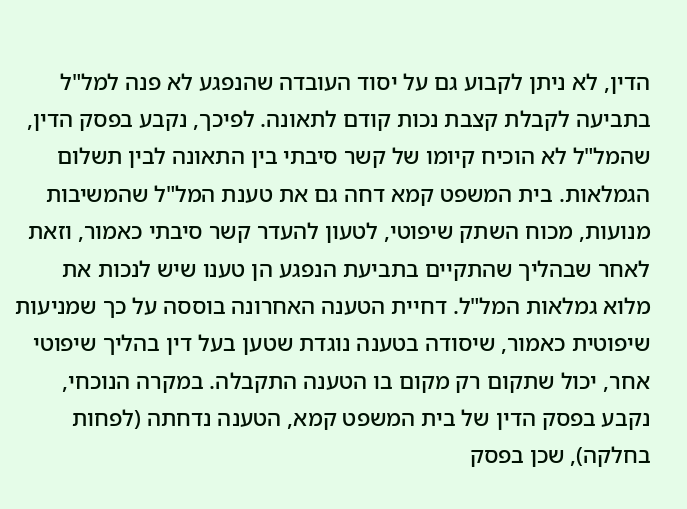הדין, לא ניתן לקבוע גם על יסוד העובדה שהנפגע לא פנה למל"ל בתביעה לקבלת קצבת נכות קודם לתאונה. לפיכך, נקבע בפסק הדין, שהמל"ל לא הוכיח קיומו של קשר סיבתי בין התאונה לבין תשלום הגמלאות. בית המשפט קמא דחה גם את טענת המל"ל שהמשיבות מנועות, מכוח השתק שיפוטי, לטעון להעדר קשר סיבתי כאמור, וזאת לאחר שבהליך שהתקיים בתביעת הנפגע הן טענו שיש לנכות את מלוא גמלאות המל"ל. דחיית הטענה האחרונה בוססה על כך שמניעות שיפוטית כאמור, שיסודה בטענה נוגדת שטען בעל דין בהליך שיפוטי אחר, יכול שתקום רק מקום בו הטענה התקבלה. במקרה הנוכחי, נקבע בפסק הדין של בית המשפט קמא, הטענה נדחתה (לפחות בחלקה), שכן בפסק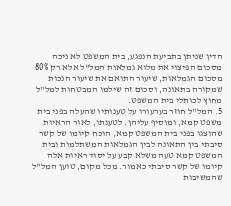הדין שניתן בתביעת הנפגע, בית המשפט לא ניכה מסכום הפיצוי את מלוא גמלאות המל"ל אלא רק 80% מסכום הגמלאות, שיעור התואם את שיעור הנכות שמקורה בתאונה, וסכום זה שילמו המבטחות למל"ל מחוץ לכותלי בית המשפט.
5. המל"ל חוזר בערעורו על טענותיו שהעלה בפני בית משפט קמא, ומוסיף עליהן. לטענתו, לאור הראיות שהוצגו בפני בית המשפט קמא, הוכח קיומו של קשר סיבתי בין התאונה לבין הגמלאות המשתלמות ובית המשפט קמא טעה משלא קבע על יסוד ראיות אלה קיומו של קשר סיבתי כאמור. מכל מקום, טוען המל"ל שהמשיבות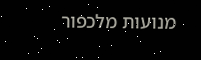מנועות מלכפור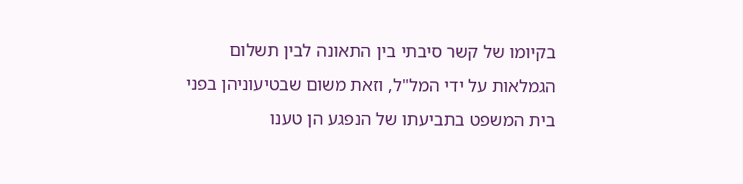בקיומו של קשר סיבתי בין התאונה לבין תשלום הגמלאות על ידי המל"ל, וזאת משום שבטיעוניהן בפני בית המשפט בתביעתו של הנפגע הן טענו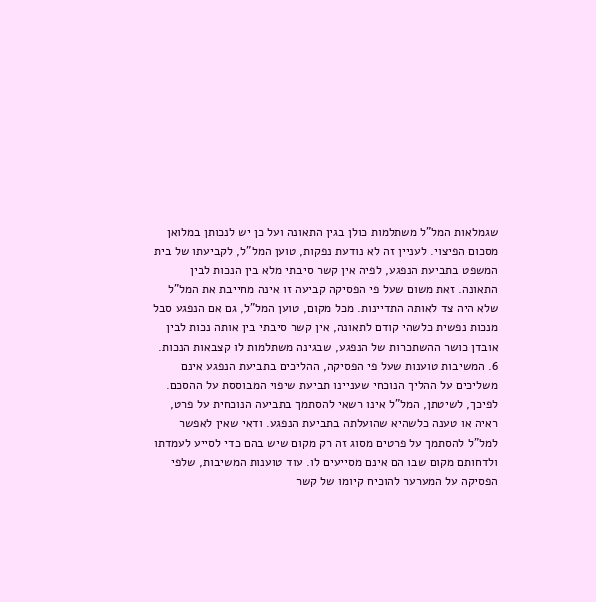שגמלאות המל"ל משתלמות כולן בגין התאונה ועל כן יש לנכותן במלואן מסכום הפיצוי. לעניין זה לא נודעת נפקות, טוען המל"ל, לקביעתו של בית המשפט בתביעת הנפגע, לפיה אין קשר סיבתי מלא בין הנכות לבין התאונה. זאת משום שעל פי הפסיקה קביעה זו אינה מחייבת את המל"ל שלא היה צד לאותה התדיינות. מכל מקום, טוען המל"ל, גם אם הנפגע סבל מנכות נפשית כלשהי קודם לתאונה, אין קשר סיבתי בין אותה נכות לבין אובדן כושר ההשתכרות של הנפגע, שבגינה משתלמות לו קצבאות הנכות.
6. המשיבות טוענות שעל פי הפסיקה, ההליכים בתביעת הנפגע אינם משליכים על ההליך הנוכחי שעניינו תביעת שיפוי המבוססת על ההסכם. לפיכך, לשיטתן, המל"ל אינו רשאי להסתמך בתביעה הנוכחית על פרט, ראיה או טענה כלשהיא שהועלתה בתביעת הנפגע. ודאי שאין לאפשר למל"ל להסתמך על פרטים מסוג זה רק מקום שיש בהם כדי לסייע לעמדתו ולדחותם מקום שבו הם אינם מסייעים לו. עוד טוענות המשיבות, שלפי הפסיקה על המערער להוכיח קיומו של קשר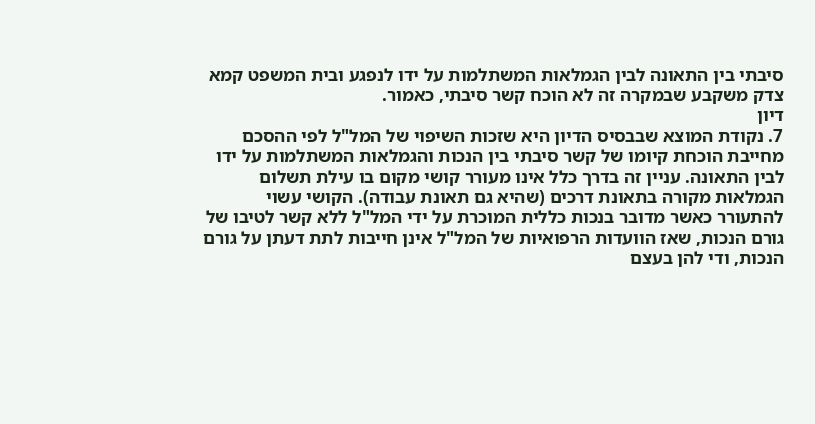סיבתי בין התאונה לבין הגמלאות המשתלמות על ידו לנפגע ובית המשפט קמא צדק משקבע שבמקרה זה לא הוכח קשר סיבתי, כאמור.
דיון
7. נקודת המוצא שבבסיס הדיון היא שזכות השיפוי של המל"ל לפי ההסכם מחייבת הוכחת קיומו של קשר סיבתי בין הנכות והגמלאות המשתלמות על ידו לבין התאונה. עניין זה בדרך כלל אינו מעורר קושי מקום בו עילת תשלום הגמלאות מקורה בתאונת דרכים (שהיא גם תאונת עבודה). הקושי עשוי להתעורר כאשר מדובר בנכות כללית המוכרת על ידי המל"ל ללא קשר לטיבו של גורם הנכות, שאז הוועדות הרפואיות של המל"ל אינן חייבות לתת דעתן על גורם הנכות, ודי להן בעצם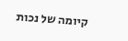קיומה של נכות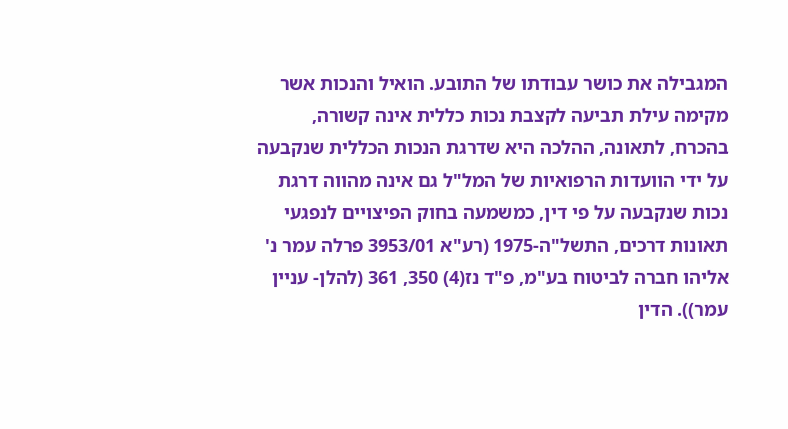המגבילה את כושר עבודתו של התובע. הואיל והנכות אשר מקימה עילת תביעה לקצבת נכות כללית אינה קשורה, בהכרח, לתאונה, ההלכה היא שדרגת הנכות הכללית שנקבעה על ידי הוועדות הרפואיות של המל"ל גם אינה מהווה דרגת נכות שנקבעה על פי דין, כמשמעה בחוק הפיצויים לנפגעי תאונות דרכים, התשל"ה-1975 (רע"א 3953/01 פרלה עמר נ' אליהו חברה לביטוח בע"מ, פ"ד נז(4) 350, 361 (להלן- עניין עמר)). הדין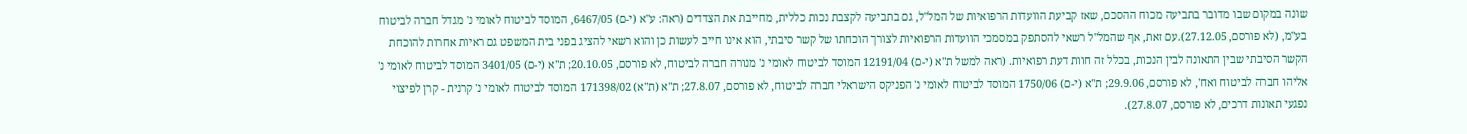שונה במקום שבו מדובר בתביעה מכוח ההסכם, שאז קביעת הוועדות הרפואיות של המל"ל, גם בתביעה לקצבת נכות כללית, מחייבת את הצדדים (ראה: ע"א (י-ם) 6467/05, המוסד לביטוח לאומי נ' מגדל חברה לביטוח בע"מ, (לא פורסם, 27.12.05).עם זאת, אף שהמל"ל רשאי להסתפק במסמכי הוועדות הרפואיות לצורך הוכחתו של קשר סיבתי, הוא אינו חייב לעשות כן והוא רשאי להציג בפני בית המשפט גם ראיות אחרות להוכחת הקשר הסיבתי שבין התאונה לבין הנכות, בכלל זה חוות דעת רפואיות. (ראה למשל ת"א (י-ם) 12191/04 המוסד לביטוח לאומי נ' מנורה חברה לביטוח, לא פורסם, 20.10.05; ת"א (י-ם) 3401/05 המוסד לביטוח לאומי נ' אליהו חברה לביטוח ואח', לא פורסם, 29.9.06; ת"א (י-ם) 1750/06 המוסד לביטוח לאומי נ' הפניקס הישראלי חברה לביטוח, לא פורסם, 27.8.07; ת"א (ת"א) 171398/02 המוסד לביטוח לאומי נ' קרנית - קרן לפיצוי נפגעי תאונות דרכים, לא פורסם, 27.8.07).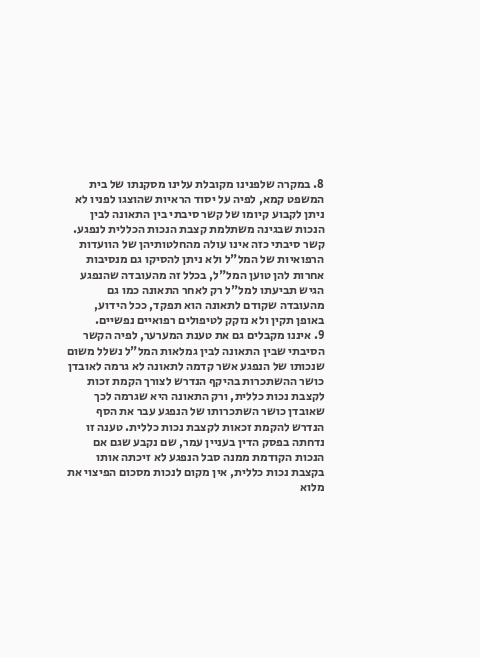8. במקרה שלפנינו מקובלת עלינו מסקנתו של בית המשפט קמא, לפיה על יסוד הראיות שהוצגו לפניו לא ניתן לקבוע קיומו של קשר סיבתי בין התאונה לבין הנכות שבגינה משתלמת קצבת הנכות הכללית לנפגע. קשר סיבתי כזה אינו עולה מהחלטותיהן של הוועדות הרפואיות של המל"ל ולא ניתן להסיקו גם מנסיבות אחרות להן טוען המל"ל, בכלל זה מהעובדה שהנפגע הגיש תביעתו למל"ל רק לאחר התאונה כמו גם מהעובדה שקודם לתאונה הוא תפקד, ככל הידוע, באופן תקין ולא נזקק לטיפולים רפואיים נפשיים.
9. איננו מקבלים גם את טענת המערער, לפיה הקשר הסיבתי שבין התאונה לבין גמלאות המל"ל נשלל משום שנכותו של הנפגע אשר קדמה לתאונה לא גרמה לאובדן כושר ההשתכרות בהיקף הנדרש לצורך הקמת זכות לקצבת נכות כללית, ורק התאונה היא שגרמה לכך שאובדן כושר השתכרותו של הנפגע עבר את הסף הנדרש להקמת זכאות לקצבת נכות כללית. טענה זו נדחתה בפסק הדין בעניין עמר, שם נקבע שגם אם הנכות הקודמת ממנה סבל הנפגע לא זיכתה אותו בקצבת נכות כללית, אין מקום לנכות מסכום הפיצוי את מלוא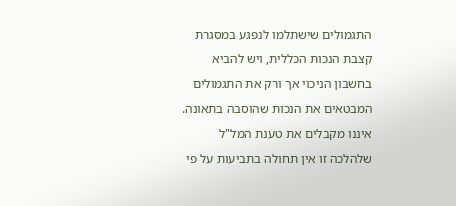התגמולים שישתלמו לנפגע במסגרת קצבת הנכות הכללית, ויש להביא בחשבון הניכוי אך ורק את התגמולים המבטאים את הנכות שהוסבה בתאונה. איננו מקבלים את טענת המל"ל שלהלכה זו אין תחולה בתביעות על פי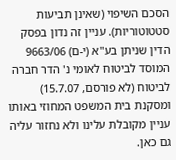הסכם השיפוי (שאינן תביעות סטטוטוריות). עניין זה נדון בפסק הדין שניתן בע"א (י-ם) 9663/06 המוסד לביטוח לאומי נ' הדר חברה לביטוח (לא פורסם, 15.7.07) ומסקנת בית המשפט המחוזי באותו עניין מקובלת עלינו ולא נחזור עליה גם כאן.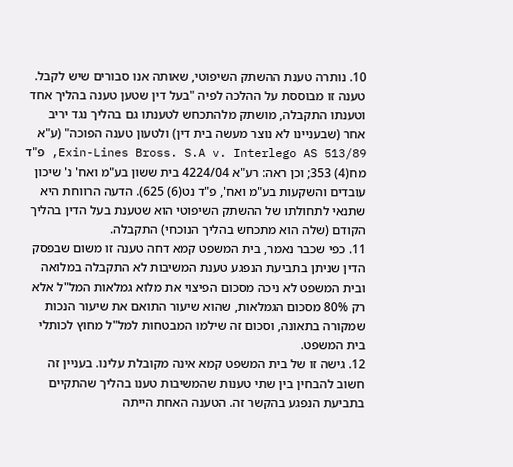10. נותרה טענת ההשתק השיפוטי, שאותה אנו סבורים שיש לקבל. טענה זו מבוססת על ההלכה לפיה "בעל דין שטען טענה בהליך אחד וטענתו התקבלה, מושתק מלהתכחש לטענתו גם בהליך נגד יריב אחר (שבעניינו לא נוצר מעשה בית דין) ולטעון טענה הפוכה" (ע"א 513/89 Exin-Lines Bross. S.A v. Interlego AS, פ"ד מח(4) 353; וכן ראה: רע"א 4224/04 בית ששון בע"מ ואח' נ' שיכון עובדים והשקעות בע"מ ואח', פ"ד נט(6) 625). הדעה הרווחת היא שתנאי לתחולתו של ההשתק השיפוטי הוא שטענת בעל הדין בהליך הקודם (שלה הוא מתכחש בהליך הנוכחי) התקבלה.
11. כפי שכבר נאמר, בית המשפט קמא דחה טענה זו משום שבפסק הדין שניתן בתביעת הנפגע טענת המשיבות לא התקבלה במלואה ובית המשפט לא ניכה מסכום הפיצוי את מלוא גמלאות המל"ל אלא רק 80% מסכום הגמלאות, שהוא שיעור התואם את שיעור הנכות שמקורה בתאונה, וסכום זה שילמו המבטחות למל"ל מחוץ לכותלי בית המשפט.
12. גישה זו של בית המשפט קמא אינה מקובלת עלינו. בעניין זה חשוב להבחין בין שתי טענות שהמשיבות טענו בהליך שהתקיים בתביעת הנפגע בהקשר זה. הטענה האחת הייתה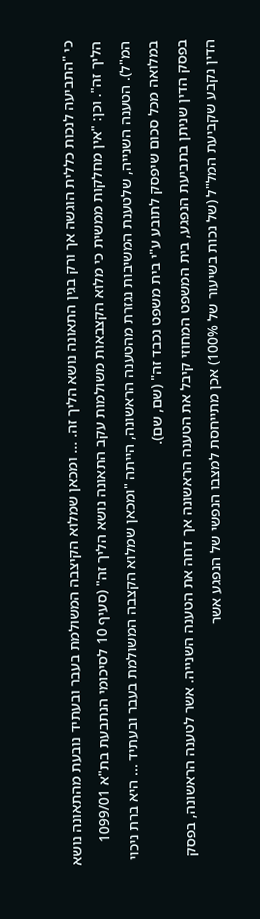כי "התביעה לנכות כללית הוגשה אך ורק בגין התאונה נושא הליך זה. ... ומכאן שמלוא הקיצבה המשולמת בעבר ובעתיד נובעת מהתאונה נושא הליך זה". וכן: "אין מחלקות ממשית כי מלוא הקצבאות משולמות עקב התאונה נושא הליך זה" (סעיף 10 לסיכומי הנתבעת בת"א 1099/01 המ"ל). הטענה השנייה, שלטענת המשיבות נגזרת מהטענה הראשונה, הייתה "ומכאן שמלוא הקצבה המשולמת בעבר ובעתיד ... היא ברת ניכוי במלואה מכל סכום שיפסק לתובע ע"י בית משפט נכבד זה" (שם, שם).
בפסק הדין שניתן בתביעת הנפגע, בית המשפט המחוזי קיבל את הטענה הראשונה אך דחה את הטענה השנייה. אשר לטענה הראשונה, בפסק הדין נקבע שקביעת המל"ל (של נכות בשיעור של 100%) אכן מתייחסת למצבו הנפשי של הנפגע אשר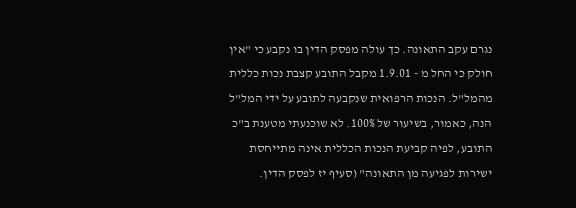נגרם עקב התאונה. כך עולה מפסק הדין בו נקבע כי "אין חולק כי החל מ - 1.9.01 מקבל התובע קצבת נכות כללית מהמל"ל. הנכות הרפואית שנקבעה לתובע על ידי המל"ל הנה, כאמור, בשיעור של 100%. לא שוכנעתי מטענת ב"כ התובע, לפיה קביעת הנכות הכללית אינה מתייחסת ישירות לפגיעה מן התאונה" (סעיף יז לפסק הדין.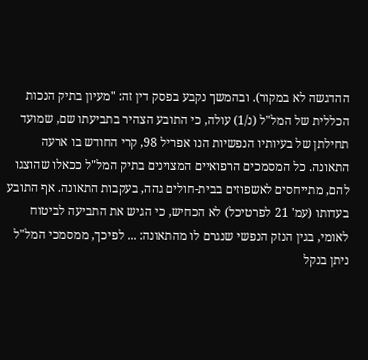ההדגשה לא במקור). ובהמשך נקבע בפסק דין זה: "מעיון בתיק הנכות הכללית של המל"ל (נ/1) עולה, כי התובע הצהיר בתביעתו שם, שמועד תחילתן של בעיותיו הנפשיות הנו אפריל 98, קרי החודש בו ארעה התאונה. כל המסמכים הרפואיים המצוינים בתיק המל"ל ככאלו שהוצגו להם, מתייחסים לאשפוזים בבית-חולים גהה, בעקבות התאונה. אף התובע בעדותו (עמ' 21 לפרטיכל) לא הכחיש, כי הגיש את התביעה לביטוח לאומי, בגין הנזק הנפשי שנגרם לו מהתאונה: ... לפיכך, ממסמכי המל"ל ניתן בנקל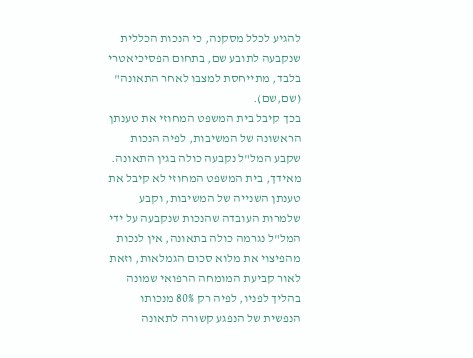להגיע לכלל מסקנה, כי הנכות הכללית שנקבעה לתובע שם, בתחום הפסיכיאטרי בלבד, מתייחסת למצבו לאחר התאונה" (שם,שם).
בכך קיבל בית המשפט המחוזי את טענתן הראשונה של המשיבות, לפיה הנכות שקבע המל"ל נקבעה כולה בגין התאונה. מאידך, בית המשפט המחוזי לא קיבל את טענתן השנייה של המשיבות, וקבע שלמרות העובדה שהנכות שנקבעה על ידי המל"ל נגרמה כולה בתאונה, אין לנכות מהפיצוי את מלוא סכום הגמלאות, וזאת לאור קביעת המומחה הרפואי שמונה בהליך לפניו, לפיה רק 80% מנכותו הנפשית של הנפגע קשורה לתאונה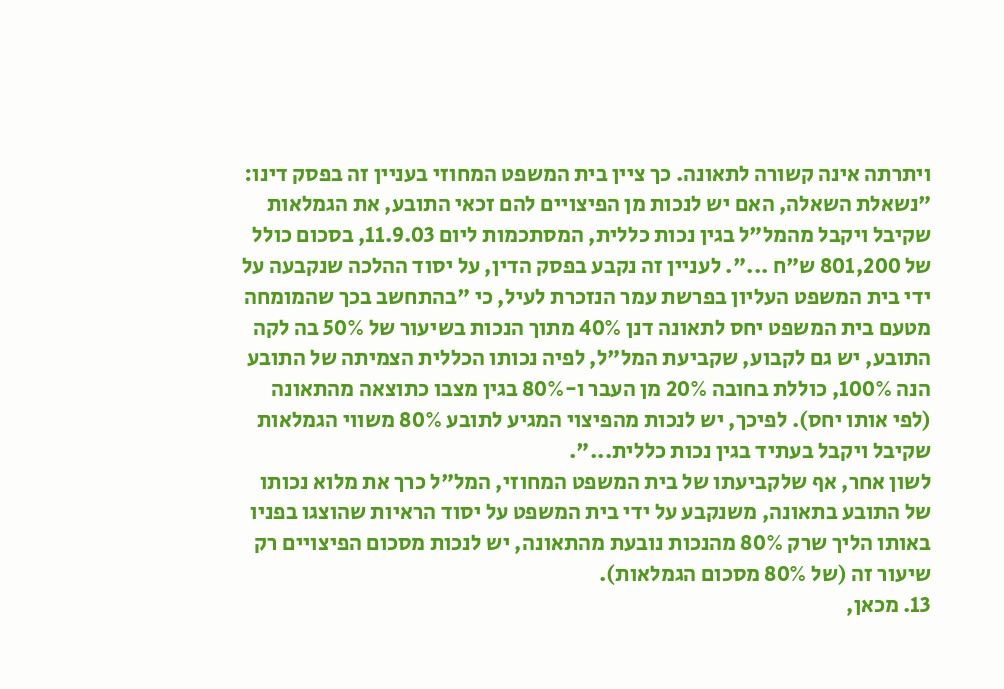ויתרתה אינה קשורה לתאונה. כך ציין בית המשפט המחוזי בעניין זה בפסק דינו: "נשאלת השאלה, האם יש לנכות מן הפיצויים להם זכאי התובע, את הגמלאות שקיבל ויקבל מהמל"ל בגין נכות כללית, המסתכמות ליום 11.9.03, בסכום כולל של 801,200 ש"ח ...". לעניין זה נקבע בפסק הדין, על יסוד ההלכה שנקבעה על ידי בית המשפט העליון בפרשת עמר הנזכרת לעיל, כי "בהתחשב בכך שהמומחה מטעם בית המשפט יחס לתאונה דנן 40% מתוך הנכות בשיעור של 50% בה לקה התובע, יש גם לקבוע, שקביעת המל"ל, לפיה נכותו הכללית הצמיתה של התובע הנה 100%, כוללת בחובה 20% מן העבר ו-80% בגין מצבו כתוצאה מהתאונה (לפי אותו יחס). לפיכך, יש לנכות מהפיצוי המגיע לתובע 80% משווי הגמלאות שקיבל ויקבל בעתיד בגין נכות כללית...".
לשון אחר, אף שלקביעתו של בית המשפט המחוזי, המל"ל כרך את מלוא נכותו של התובע בתאונה, משנקבע על ידי בית המשפט על יסוד הראיות שהוצגו בפניו באותו הליך שרק 80% מהנכות נובעת מהתאונה, יש לנכות מסכום הפיצויים רק שיעור זה (של 80% מסכום הגמלאות).
13. מכאן,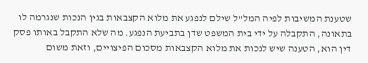שטענת המשיבות לפיה המל"ל שילם לנפגע את מלוא הקצבאות בגין הנכות שנגרמה לו בתאונה, התקבלה על ידי בית המשפט שדן בתביעת הנפגע. מה שלא התקבל באותו פסק דין הוא, הטענה שיש לנכות את מלוא הקצבאות מסכום הפיצויים, וזאת משום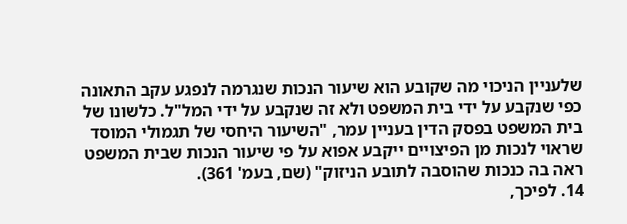שלעניין הניכוי מה שקובע הוא שיעור הנכות שנגרמה לנפגע עקב התאונה כפי שנקבע על ידי בית המשפט ולא זה שנקבע על ידי המל"ל. כלשונו של בית המשפט בפסק הדין בעניין עמר, "השיעור היחסי של תגמולי המוסד שראוי לנכות מן הפיצויים ייקבע אפוא על פי שיעור הנכות שבית המשפט ראה בה כנכות שהוסבה לתובע הניזוק" (שם, בעמ' 361).
14. לפיכך,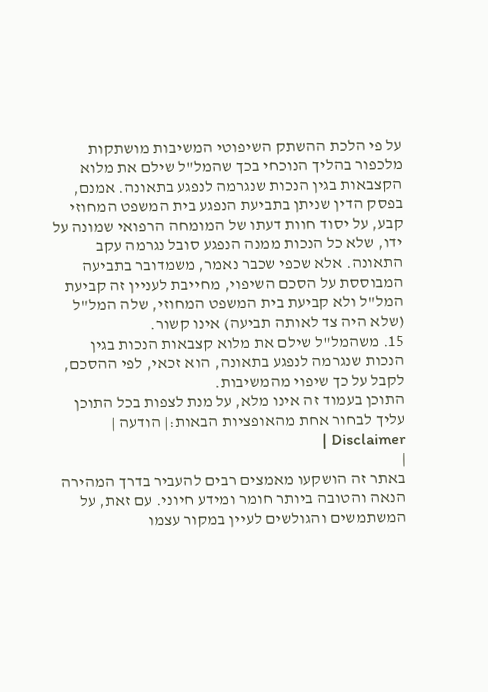על פי הלכת ההשתק השיפוטי המשיבות מושתקות מלכפור בהליך הנוכחי בכך שהמל"ל שילם את מלוא הקצבאות בגין הנכות שנגרמה לנפגע בתאונה. אמנם, בפסק הדין שניתן בתביעת הנפגע בית המשפט המחוזי קבע, על יסוד חוות דעתו של המומחה הרפואי שמונה על ידו, שלא כל הנכות ממנה הנפגע סובל נגרמה עקב התאונה. אלא שכפי שכבר נאמר, משמדובר בתביעה המבוססת על הסכם השיפוי, מחייבת לעניין זה קביעת המל"ל ולא קביעת בית המשפט המחוזי, שלה המל"ל (שלא היה צד לאותה תביעה) אינו קשור.
15. משהמל"ל שילם את מלוא קצבאות הנכות בגין הנכות שנגרמה לנפגע בתאונה, הוא זכאי, לפי ההסכם, לקבל על כך שיפוי מהמשיבות.
התוכן בעמוד זה אינו מלא, על מנת לצפות בכל התוכן עליך לבחור אחת מהאופציות הבאות:| הודעה | Disclaimer |
|
באתר זה הושקעו מאמצים רבים להעביר בדרך המהירה הנאה והטובה ביותר חומר ומידע חיוני. עם זאת, על המשתמשים והגולשים לעיין במקור עצמו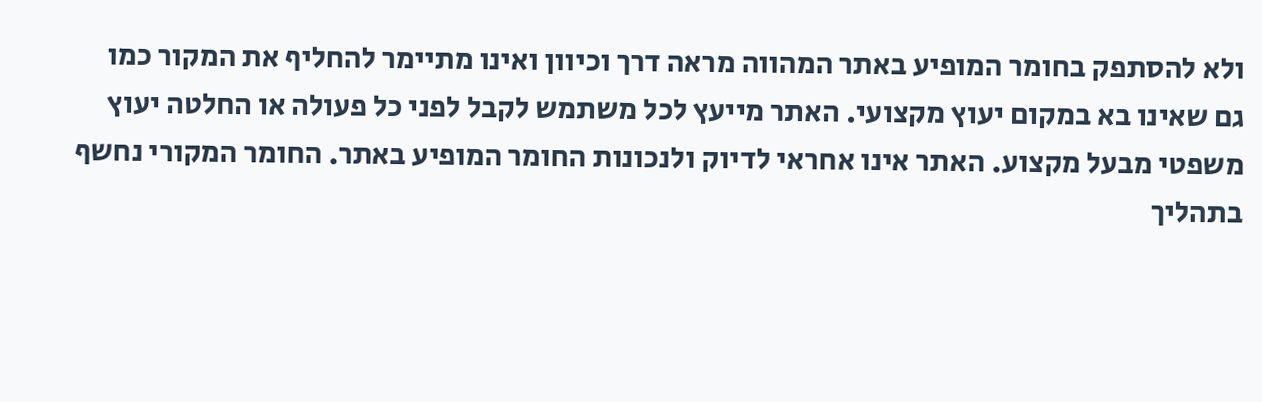ולא להסתפק בחומר המופיע באתר המהווה מראה דרך וכיוון ואינו מתיימר להחליף את המקור כמו גם שאינו בא במקום יעוץ מקצועי. האתר מייעץ לכל משתמש לקבל לפני כל פעולה או החלטה יעוץ משפטי מבעל מקצוע. האתר אינו אחראי לדיוק ולנכונות החומר המופיע באתר. החומר המקורי נחשף בתהליך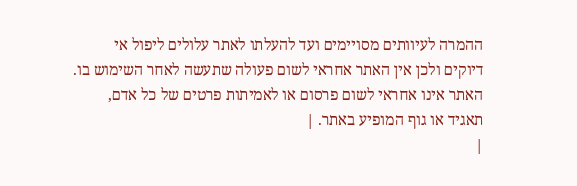ההמרה לעיוותים מסויימים ועד להעלתו לאתר עלולים ליפול אי דיוקים ולכן אין האתר אחראי לשום פעולה שתעשה לאחר השימוש בו. האתר אינו אחראי לשום פרסום או לאמיתות פרטים של כל אדם, תאגיד או גוף המופיע באתר. |
|